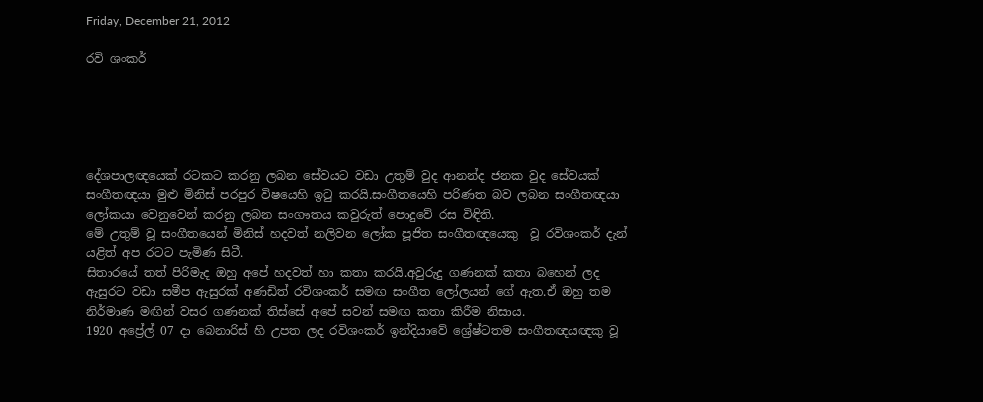Friday, December 21, 2012

රවි ශංකර්





දේශපාලඥයෙක් රටකට කරනු ලබන සේවයට වඩා උතුම් වුද ආනන්ද ජනක වුද සේවයක් සංගීතඥයා මුළු මිනිස් පරපුර විෂයෙහි ඉටු කරයි.සංගීතයෙහි පරිණත බව ලබන සංගීතඥයා ලෝකයා වෙනුවෙන් කරනු ලබන සංගෟතය කවුරුත් පොදුවේ රස විඳිති.
මේ උතුම් වූ සංගීතයෙන් මිනිස් හදවත් නලිවන ලෝක පූජිත සංගීතඥයෙකු  වූ රවිශංකර් දැන් යළිත් අප රටට පැමිණ සිටී.
සිතාරයේ තත් පිරිමැද ඔහු අපේ හදවත් හා කතා කරයි.අවුරුදු ගණනක් කතා බහෙන් ලද ඇසුරට වඩා සමීප ඇසුරක් අණඩිත් රවිශංකර් සමඟ සංගීත ලෝලයන් ගේ ඇත.ඒ ඔහු තම නිර්මාණ මඟින් වසර ගණනක් තිස්සේ අපේ සවන් සමඟ කතා කිරීම නිසාය.
1920 අප්‍රේල් 07 දා බෙනාරිස් හි උපත ලද රවිශංකර් ඉන්දියාවේ ශ්‍රේෂ්ටතම සංගීතඥයඥකු වූ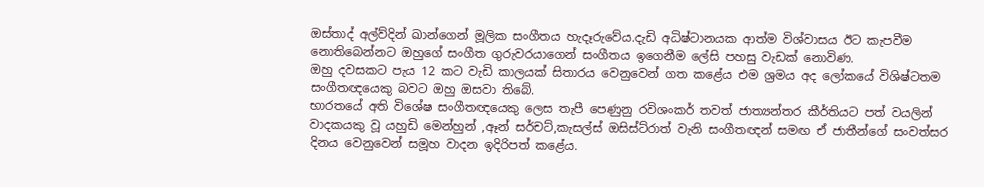ඔස්තාද් අල්ව්දින් ඛාන්ගෙන් මූලික සංගීතය හැදෑරුවේය.දැඩි අධිෂ්ටානයක ආත්ම විශ්වාසය ඊට කැපවීම නොතිබෙන්නට ඔහුගේ සංගීත ගුරුවරයාගෙන් සංගීතය ඉගෙනීම ලේසි පහසු වැඩක් නොවිණ.
ඔහු දවසකට පැය 12 කට වැඩි කාලයක් සිතාරය වෙනුවෙන් ගත කළේය එම ශ්‍රමය අද ලෝකයේ විශිෂ්ටතම සංගීතඥයෙකු බවට ඔහු ඔසවා තිබේ.
භාරතයේ අති විශේෂ සංගීතඥයෙකු ලෙස තැපී පෙණුනු රවිශංකර් තවත් ජාත්‍යන්තර කීර්තියට පත් වයලින් වාදකයකු වූ යහුඩි මෙන්හුන් ,ඈන් සර්චට්,කැසල්ස් ඔසිස්ට්රාත් වැනි සංගීතඥන් සමඟ ඒ ජාතීන්ගේ සංවත්සර දිනය වෙනුවෙන් සමූහ වාදන ඉදිරිපත් කළේය.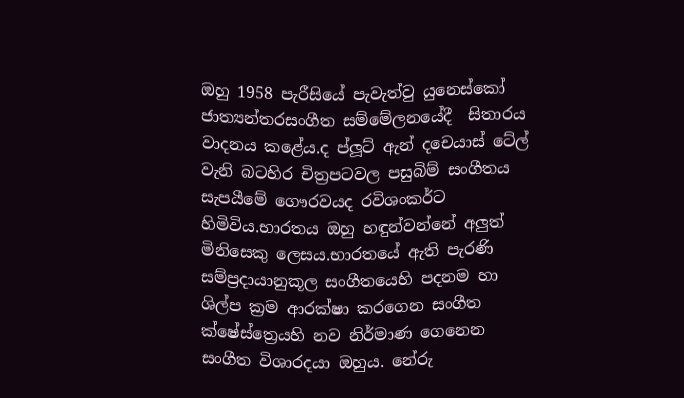ඔහු 1958 පැරීසියේ පැවැත්වු යුනෙස්කෝ ජාත්‍යන්තරසංගීත සම්මේලනයේදී  සිතාරය වාදනය කළේය.ද ප්ලූට් ඇන් දචෙයාස් ටේල් වැනි බටහිර චිත්‍රපටවල පසුබිම් සංගීතය සැපයීමේ ගෞරවයද රවිශංකර්ට හිමිවිය.භාරතය ඔහු හඳුන්වන්නේ අලුත් මිනිසෙකු ලෙසය.භාරතයේ ඇති පැරණි සම්ප්‍රදායානුකූල සංගීතයෙහි පදනම හා ශිල්ප ක්‍රම ආරක්ෂා කරගෙන සංගීත ක්ෂේස්ත්‍රෙයහි නව නිර්මාණ ගෙනෙන සංගීත විශාරදයා ඔහුය. නේරු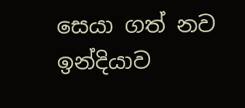සෙයා ගත් නව ඉන්දියාව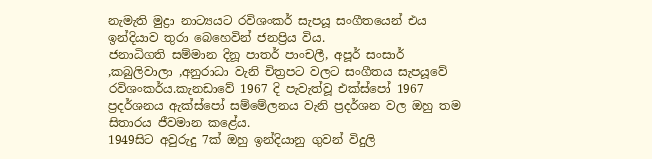නැමැති මුද්‍රා නාට්‍යයට රවිශංකර් සැපයූ සංගීතයෙන් එය ඉන්දියාව තුරා බෙහෙවින් ජනප්‍රිය විය.
ජනාධිගති සම්මාන දිනූ පාතර් පාංචලී, අපූර් සංසාර් ,කබුලිවාලා ,අනුරාධා වැනි චිත්‍රපට වලට සංගීතය සැපයූවේ රවිශංකර්ය.කැනඩාවේ 1967 දි පැවැත්වූ එක්ස්පෝ 1967 ප්‍රදර්ශනය ඇක්ස්පෝ සම්මේලනය වැනි ප්‍රදර්ශන වල ඔහු තම සිතාරය ජීවමාන කළේය.
1949සිට අවුරුදු 7ක් ඔහු ඉන්දියානු ගුවන් විදුලි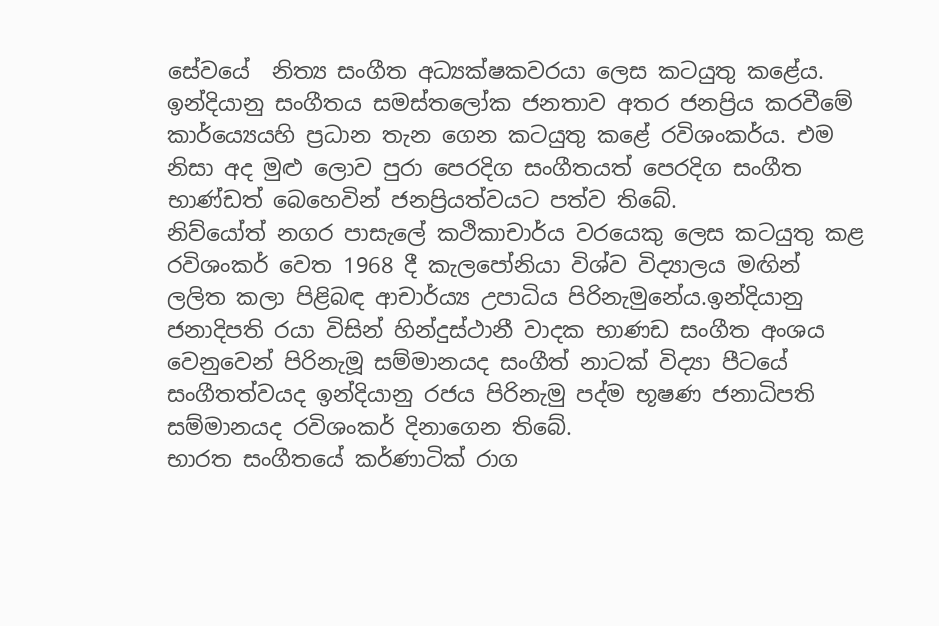සේවයේ  නිත්‍ය සංගීත අධ්‍යක්ෂකවරයා ලෙස කටයුතු කළේය. ඉන්දියානු සංගීතය සමස්තලෝක ජනතාව අතර ජනප්‍රිය කරවීමේ කාර්ය්‍යෙයහි ප්‍රධාන තැන ගෙන කටයුතු කළේ රවිශංකර්ය. එම නිසා අද මුළු ලොව පුරා පෙරදිග සංගීතයත් පෙරදිග සංගීත භාණ්ඩත් බෙහෙවින් ජනප්‍රියත්වයට පත්ව තිබේ.
නිව්යෝත් නගර පාසැලේ කථිකාචාර්ය වරයෙකු ලෙස කටයුතු කළ රවිශංකර් වෙත 1968 දී කැලපෝනියා විශ්ව විද්‍යාලය මඟින්  ලලිත කලා පිළිබඳ ආචාර්ය්‍ය උපාධිය පිරිනැමුනේය.ඉන්දියානු ජනාදිපති රයා විසින් හින්දුස්ථානී වාදක භාණඩ සංගීත අංශය වෙනුවෙන් පිරිනැමූ සම්මානයද සංගීත් නාටක් විද්‍යා පීටයේ සංගීතත්වයද ඉන්දියානු රජය පිරිනැමු පද්ම භූෂණ ජනාධිපති සම්මානයද රවිශංකර් දිනාගෙන තිබේ.
භාරත සංගීතයේ කර්ණාටික් රාග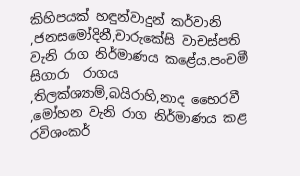කිහිපයක් හඳුන්වාදුන් කර්වානි ,ජනසමෝදිනී,චාරුකේසි වාචස්පති වැනි රාග නිර්මාණය කළේය.පංචමී සිගාරා  රාගය ,තිලක්ශ්‍යාම්,බයිරාහි,නාද භෛරවී ,මෝහන වැනි රාග නිර්මාණය කළ රවිශංකර්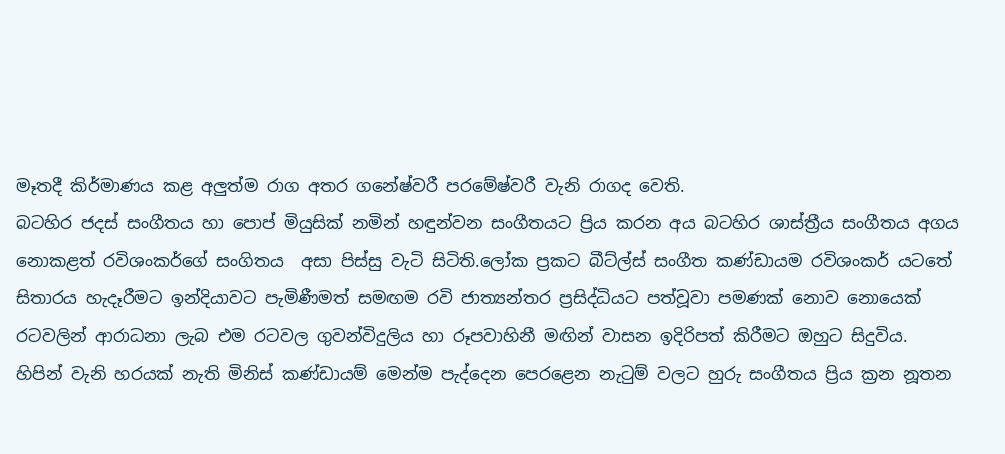මෑතදී කිර්මාණය කළ අලුත්ම රාග අතර ගනේෂ්වරී පරමේෂ්වරී වැනි රාගද වෙති.
බටහිර ජදස් සංගීතය හා පොප් මියුසික් නමින් හඳුන්වන සංගීතයට ප්‍රිය කරන අය බටහිර ශාස්ත්‍රීය සංගීතය අගය නොකළත් රවිශංකර්ගේ සංගිතය  අසා පිස්සු වැටි සිටිති.ලෝක ප්‍රකට බීට්ල්ස් සංගීත කණ්ඩායම රවිශංකර් යටතේ සිතාරය හැදෑරීමට ඉන්දියාවට පැමිණීමත් සමඟම රවි ජාත්‍යන්තර ප්‍රසිද්ධියට පත්වූවා පමණක් නොව නොයෙක් රටවලින් ආරාධනා ලැබ එම රටවල ගුවන්විදුලිය හා රූපවාහිනී මඟින් වාසන ඉදිරිපත් කිරීමට ඔහුට සිදුවිය.
හිපින් වැනි හරයක් නැති මිනිස් කණ්ඩායම් මෙන්ම පැද්දෙන පෙරළෙන නැටුම් වලට හුරු සංගීතය ප්‍රිය ක්‍රන නූතන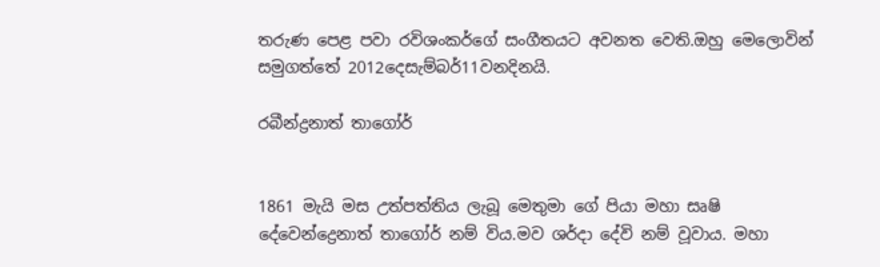තරුණ පෙළ පවා රවිශංකර්ගේ සංගීතයට අවනත වෙති.ඔහු මෙලොවින් සමුගත්තේ 2012දෙසැම්බර්11වනදිනයි.

රබීන්ද්‍රනාත් තාගෝර්


1861 මැයි මස උත්පත්තිය ලැබූ මෙතුමා ගේ පියා මහා සෘෂි දේවෙන්ද්‍රෙනාත් තාගෝර් නම් විය.මව ශර්දා දේවි නම් වූවාය. මහා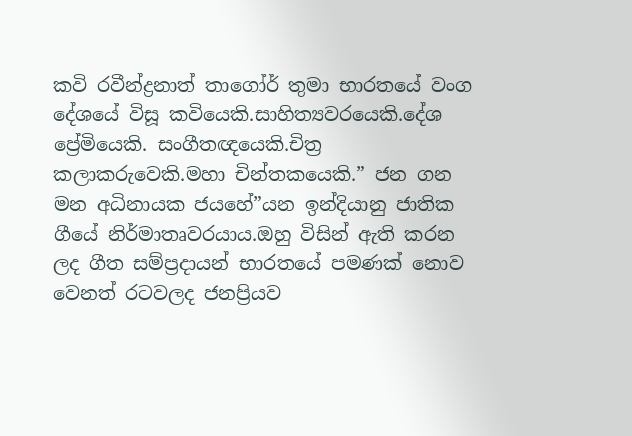කවි රවීන්ද්‍රනාත් තාගෝර් තුමා භාරතයේ වංග දේශයේ විසූ කවියෙකි.සාහිත්‍යවරයෙකි.දේශ ප්‍රේමියෙකි. සංගීතඥයෙකි.චිත්‍ර කලාකරුවෙකි.මහා චින්තකයෙකි.” ජන ගන මන අධිනායක ජයහේ”යන ඉන්දියානු ජාතික ගීයේ නිර්මාතෘවරයාය.ඔහු විසින් ඇති කරන ලද ගීත සම්ප්‍රදායන් භාරතයේ පමණක් නොව වෙනත් රටවලද ජනප්‍රියව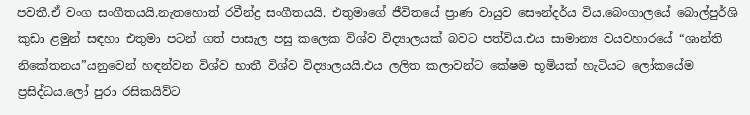පවතී.ඒ වංග සංගීතයයි.නැතහොත් රවීන්ද්‍ර සංගීතයයි. එතුමාගේ ජීවිතයේ ප්‍රාණ වායුව සෞන්දර්ය විය.බෙංගාලයේ බොල්පුර්ශි කුඩා ළමුන් සඳහා එතුමා පටන් ගත් පාසැල පසු කලෙක විශ්ව විද්‍යාලයක් බවට පත්විය.එය සාමාන්‍ය වයවහාරයේ “ශාන්ති නිකේතනය”යනුවෙන් හඳන්වන විශ්ව භාතී විශ්ව විද්‍යාලයයි.එය ලලිත කලාවන්ට කේෂම භූමියක් හැටියට ලෝකයේම ප්‍රසිද්ධය.ලෝ පුරා රසිකයිව්ට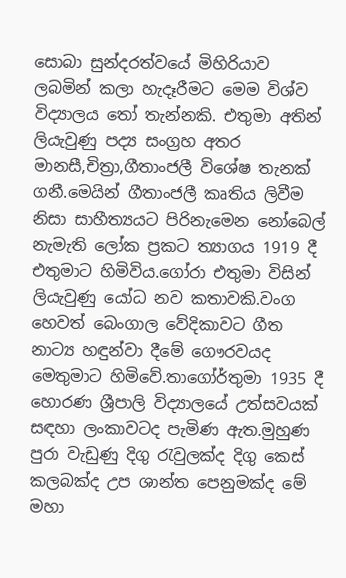සොබා සුන්දරත්වයේ මිහිරියාව ලබමින් කලා හැදෑරීමට මෙම විශ්ව විද්‍යාලය තෝ තැන්නකි. එතුමා අතින් ලියැවුණු පද්‍ය සංග්‍රහ අතර මානසී,චිත්‍රා,ගීතාංජලී විශේෂ තැනක් ගනී.මෙයින් ගීතාංජලී කෘතිය ලිවීම නිසා සාහීත්‍යයට පිරිනැමෙන නෝබෙල් නැමැති ලෝක ප්‍රකට ත්‍යාගය 1919 දී එතුමාට හිමිවිය.ගෝරා එතුමා විසින් ලියැවුණු යෝධ නව කතාවකි.වංග හෙවත් බෙංගාල වේදිකාවට ගීත නාට්‍ය හඳුන්වා දීමේ ගෞරවයද මෙතුමාට හිමිවේ.තාගෝර්තුමා 1935 දී හොරණ ශ්‍රීපාලි විද්‍යාලයේ උත්සවයක් සඳහා ලංකාවටද පැමිණ ඇත.මුහුණ පුරා වැඩුණු දිගු රැවුලක්ද දිගු කෙස් කලබක්ද උප ශාන්ත පෙනුමක්ද මේ මහා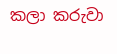කලා කරුවා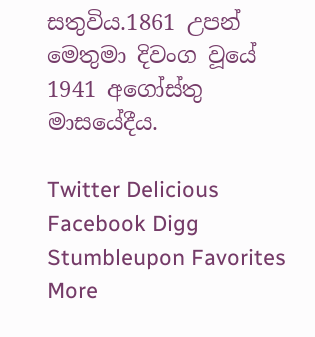සතුවිය.1861 උපන් මෙතුමා දිවංග වූයේ 1941 අගෝස්තු මාසයේදීය.

Twitter Delicious Facebook Digg Stumbleupon Favorites More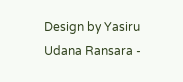Design by Yasiru Udana Ransara -